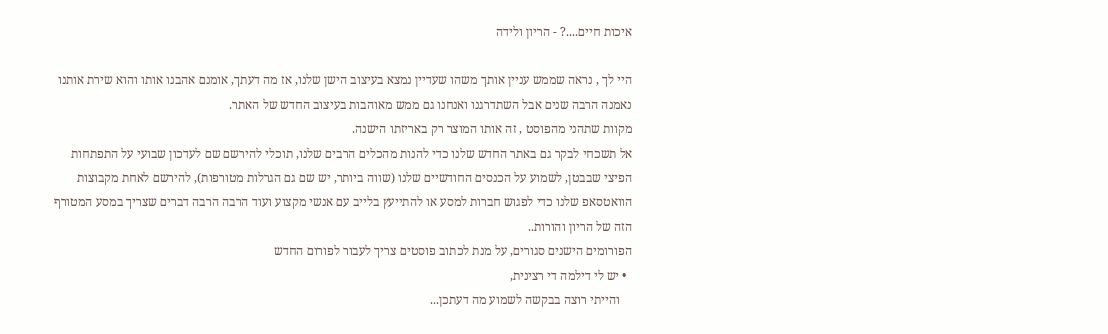איכות חיים....? - הריון ולידה

היי לך , נראה שממש עניין אותך משהו שעדיין נמצא בעיצוב הישן שלנו, אז מה דעתך, אומנם אהבנו אותו והוא שירת אותנו נאמנה הרבה שנים אבל השתדרגנו ואנחנו גם ממש מאוהבות בעיצוב החדש של האתר.
מקוות שתהני מהפוסט , זה אותו המוצר רק באריזתו הישנה.
אל תשכחי לבקר גם באתר החדש שלנו כדי להנות מהכלים הרבים שלנו, תוכלי להירשם שם לעדכון שבועי על התפתחות הפיצי שבבטן, לשמוע על הכנסים החודשיים שלנו (שווה ביותר, יש שם גם הגרלות מטורפות), להירשם לאחת מקבוצות הוואטסאפ שלנו כדי לפגוש חברות למסע או להתייעץ בלייב עם אנשי מקצוע ועוד הרבה הרבה דברים שצריך במסע המטורף הזה של הריון והורות..
הפורומים הישנים סגורים, על מנת לכתוב פוסטים צריך לעבור לפורום החדש
  • יש לי דילמה די רצינית,
    והייתי רוצה בבקשה לשמוע מה דעתכן...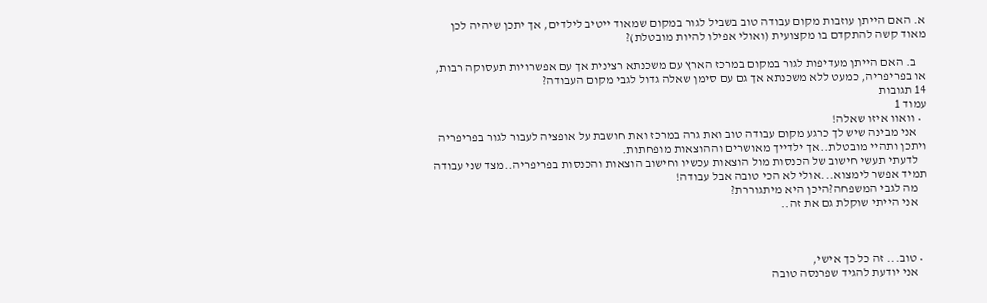א. האם הייתן עוזבות מקום עבודה טוב בשביל לגור במקום שמאוד ייטיב לילדים, אך יתכן שיהיה לכן מאוד קשה להתקדם בו מקצועית (ואולי אפילו להיות מובטלת)?

    ב. האם הייתן מעדיפות לגור במקום במרכז הארץ עם משכנתא רצינית אך עם אפשרויות תעסוקה רבות, או בפריפריה, כמעט ללא משכנתא אך גם עם סימן שאלה גדול לגבי מקום העבודה?
14 תגובות
עמוד 1
  • וואוו איזו שאלה!
    אני מבינה שיש לך כרגע מקום עבודה טוב ואת גרה במרכז ואת חושבת על אופציה לעבור לגור בפריפריה ויתכן ותהיי מובטלת..אך ילדייך מאושרים וההוצאות מופחתות.
    לדעתי תעשי חישוב של הכנסות מול הוצאות עכשיו וחישוב הוצאות והכנסות בפריפריה..מצד שני עבודה תמיד אפשר לימצוא...אולי לא הכי טובה אבל עבודה!
    מה לגבי המשפחה?היכן היא מיתגוררת?
    אני הייתי שוקלת גם את זה..



  • טוב... זה כל כך אישי,
    אני יודעת להגיד שפרנסה טובה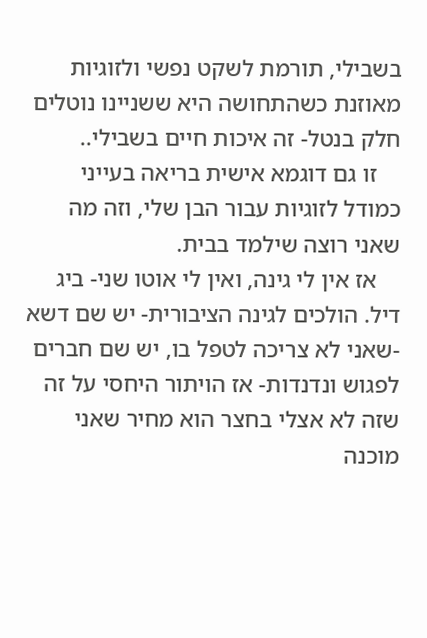בשבילי, תורמת לשקט נפשי ולזוגיות מאוזנת כשהתחושה היא ששניינו נוטלים חלק בנטל- זה איכות חיים בשבילי..
    זו גם דוגמא אישית בריאה בעייני כמודל לזוגיות עבור הבן שלי, וזה מה שאני רוצה שילמד בבית.
    אז אין לי גינה, ואין לי אוטו שני- ביג דיל. הולכים לגינה הציבורית- יש שם דשא -שאני לא צריכה לטפל בו, יש שם חברים לפגוש ונדנדות- אז הויתור היחסי על זה שזה לא אצלי בחצר הוא מחיר שאני מוכנה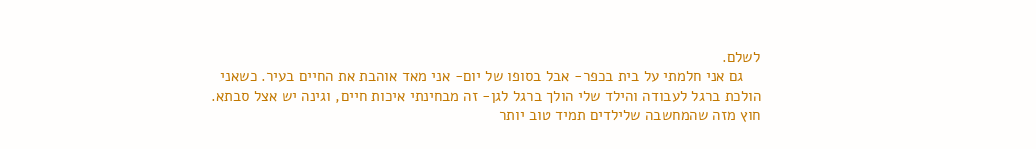לשלם.
    גם אני חלמתי על בית בכפר- אבל בסופו של יום- אני מאד אוהבת את החיים בעיר. כשאני הולכת ברגל לעבודה והילד שלי הולך ברגל לגן- זה מבחינתי איכות חיים, וגינה יש אצל סבתא. חוץ מזה שהמחשבה שלילדים תמיד טוב יותר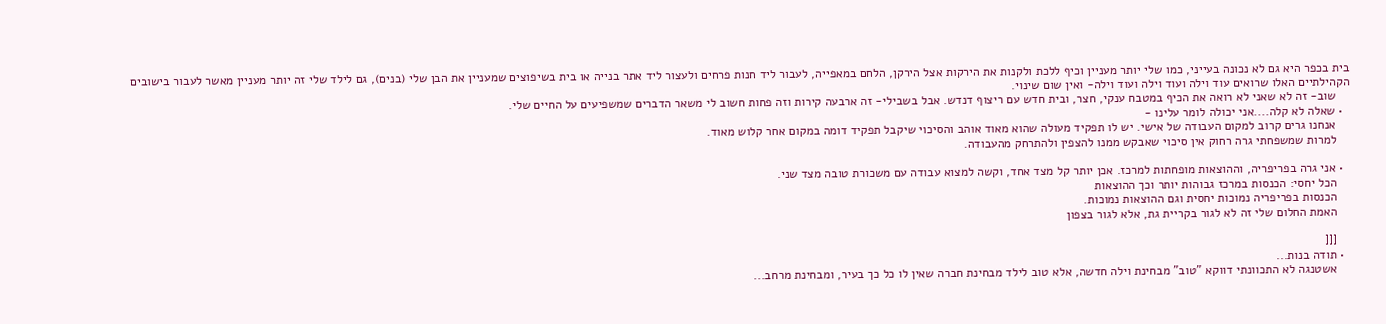בית בכפר היא גם לא נכונה בעייני, כמו שלי יותר מעניין וכיף ללכת ולקנות את הירקות אצל הירקן, הלחם במאפייה, לעבור ליד חנות פרחים ולעצור ליד אתר בנייה או בית בשיפוצים שמעניין את הבן שלי (בנים), גם לילד שלי זה יותר מעניין מאשר לעבור בישובים הקהילתיים האלו שרואים עוד וילה ועוד וילה ועוד וילה- ואין שום שינוי.
    שוב- זה לא שאני לא רואה את הכיף במטבח ענקי, חצר, ובית חדש עם ריצוף דנדש. אבל בשבילי- זה ארבעה קירות וזה פחות חשוב לי משאר הדברים שמשפיעים על החיים שלי.
  • שאלה לא קלה....אני יכולה לומר עלינו -
    אנחנו גרים קרוב למקום העבודה של אישי. יש לו תפקיד מעולה שהוא מאוד אוהב והסיכוי שיקבל תפקיד דומה במקום אחר קלוש מאוד.
    למרות שמשפחתי גרה רחוק אין סיכוי שאבקש ממנו להצפין ולהתרחק מהעבודה.

  • אני גרה בפריפריה, וההוצאות מופחתות למרכז. אכן יותר קל מצד אחד, וקשה למצוא עבודה עם משכורת טובה מצד שני.
    הכל יחסי: הכנסות במרכז גבוהות יותר וכך ההוצאות
    הכנסות בפריפריה נמוכות יחסית וגם ההוצאות נמוכות.
    האמת החלום שלי זה לא לגור בקריית גת, אלא לגור בצפון

    [[[
  • תודה בנות...
    אשטנגה לא התכוונתי דווקא "טוב" מבחינת וילה חדשה, אלא טוב לילד מבחינת חברה שאין לו כל כך בעיר, ומבחינת מרחב...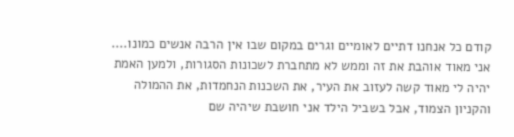קודם כל אנחנו דתיים לאומיים וגרים במקום שבו אין הרבה אנשים כמונו.... אני מאוד אוהבת את זה וממש לא מתחברת לשכונות הסגורות, ולמען האמת יהיה לי מאוד קשה לעזוב את העיר, את השכנות הנחמדות, את ההמולה והקניון הצמוד, אבל בשביל הילד אני חושבת שיהיה שם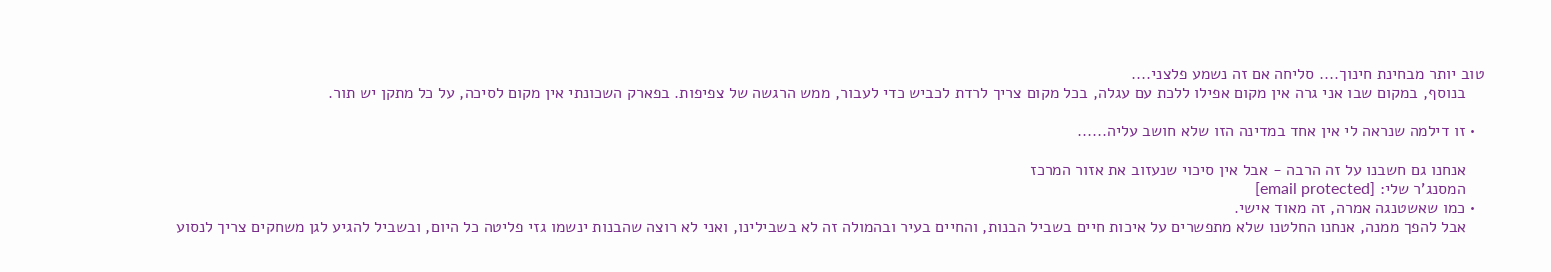טוב יותר מבחינת חינוך.... סליחה אם זה נשמע פלצני....
    בנוסף, במקום שבו אני גרה אין מקום אפילו ללכת עם עגלה, בכל מקום צריך לרדת לכביש כדי לעבור, ממש הרגשה של צפיפות. בפארק השכונתי אין מקום לסיכה, על כל מתקן יש תור.

  • זו דילמה שנראה לי אין אחד במדינה הזו שלא חושב עליה......

    אנחנו גם חשבנו על זה הרבה - אבל אין סיכוי שנעזוב את אזור המרכז
    המסנג'ר שלי: [email protected]
  • כמו שאשטנגה אמרה, זה מאוד אישי.
    אבל להפך ממנה, אנחנו החלטנו שלא מתפשרים על איכות חיים בשביל הבנות, והחיים בעיר ובהמולה זה לא בשבילינו, ואני לא רוצה שהבנות ינשמו גזי פליטה כל היום, ובשביל להגיע לגן משחקים צריך לנסוע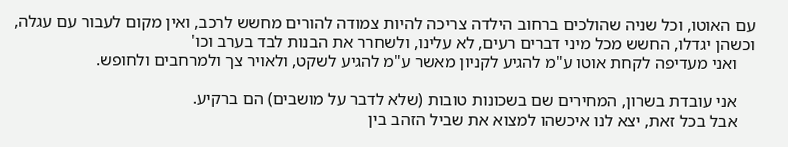עם האוטו, וכל שניה שהולכים ברחוב הילדה צריכה להיות צמודה להורים מחשש לרכב, ואין מקום לעבור עם עגלה, וכשהן יגדלו, החשש מכל מיני דברים רעים, לא עלינו, ולשחרר את הבנות לבד בערב וכו'
    ואני מעדיפה לקחת אוטו ע"מ להגיע לקניון מאשר ע"מ להגיע לשקט, ולאויר צך ולמרחבים ולחופש.

    אני עובדת בשרון, המחירים שם בשכונות טובות (שלא לדבר על מושבים) הם ברקיע.
    אבל בכל זאת, יצא לנו איכשהו למצוא את שביל הזהב בין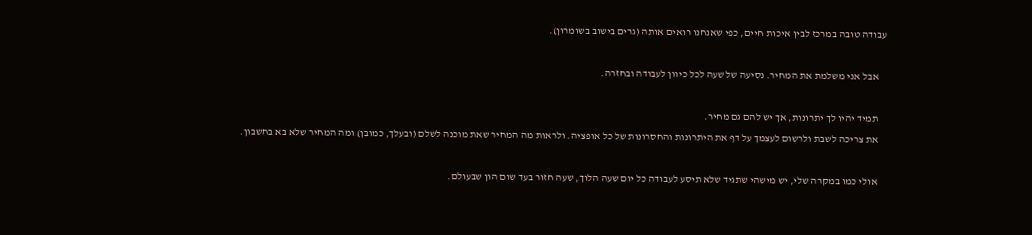עבודה טובה במרכז לבין איכות חיים, כפי שאנחנו רואים אותה (גרים בישוב בשומרון).

    אבל אני משלמת את המחיר. נסיעה של שעה לכל כיוון לעבודה ובחזרה.

    תמיד יהיו לך יתרונות, אך יש להם גם מחיר.
    את צריכה לשבת ולרשום לעצמך על דף את היתרונות והחסרונות של כל אופציה. ולראות מה המחיר שאת מוכנה לשלם (ובעלך, כמובן) ומה המחיר שלא בא בחשבון.

    אולי כמו במקרה שלי, יש מישהי שתגיד שלא תיסע לעבודה כל יום שעה הלוך, שעה חזור בעד שום הון שבעולם.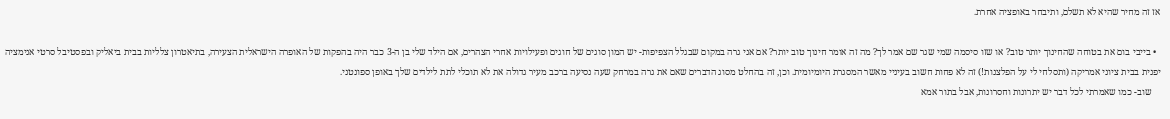אז זה מחיר שהיא לא תשלם, ותיבחר באופציה אחרת.

  • בייבי בום את בטוחה שהחינוך יותר טוב? או שזו סיסמה שמי שגר שם אמר לך? מה זה אומר חינוך טוב יותר? אם אני גרה במקום שבגלל הצפיפות- יש המון סוגים של חוגים ופעילויות אחרי הצהרים, אם הילד שלי בן ה-3 כבר היה בהפקות של האופרה הישראלית הצעירה, בתיאטרון צלליות בבית ביאליק ובפסטיבל סרטי אנימציה יפנית בבית ציוני אמריקה (ותסלחי לי על הפלצנות!) זה לא פחות חשוב בעיניי מאשר המסגרת היומיומית. וכן, זה בהחלט מסוג הדברים שאם את גרה במרחק שעה נסיעה ברכב מעיר גדולה את לא תוכלי לתת לילדים שלך באופן ספונטני.
    שוב- כמו שאמרתי לכל דבר יש יתרונות וחסרונות, אבל בתור אמא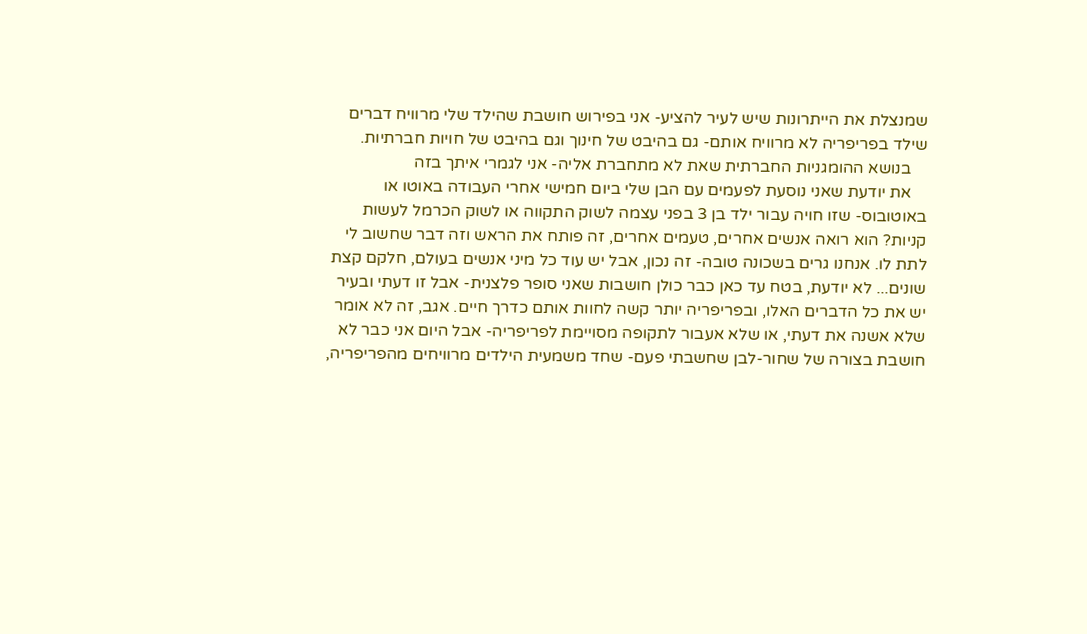שמנצלת את הייתרונות שיש לעיר להציע- אני בפירוש חושבת שהילד שלי מרוויח דברים שילד בפריפריה לא מרוויח אותם- גם בהיבט של חינוך וגם בהיבט של חויות חברתיות.
    בנושא ההומגניות החברתית שאת לא מתחברת אליה- אני לגמרי איתך בזה
    את יודעת שאני נוסעת לפעמים עם הבן שלי ביום חמישי אחרי העבודה באוטו או באוטובוס- שזו חויה עבור ילד בן 3 בפני עצמה לשוק התקווה או לשוק הכרמל לעשות קניות? הוא רואה אנשים אחרים, טעמים אחרים, זה פותח את הראש וזה דבר שחשוב לי לתת לו. אנחנו גרים בשכונה טובה- זה נכון, אבל יש עוד כל מיני אנשים בעולם, חלקם קצת שונים... לא יודעת, בטח עד כאן כבר כולן חושבות שאני סופר פלצנית- אבל זו דעתי ובעיר יש את כל הדברים האלו, ובפריפריה יותר קשה לחוות אותם כדרך חיים. אגב, זה לא אומר שלא אשנה את דעתי, או שלא אעבור לתקופה מסויימת לפריפריה- אבל היום אני כבר לא חושבת בצורה של שחור-לבן שחשבתי פעם- שחד משמעית הילדים מרוויחים מהפריפריה,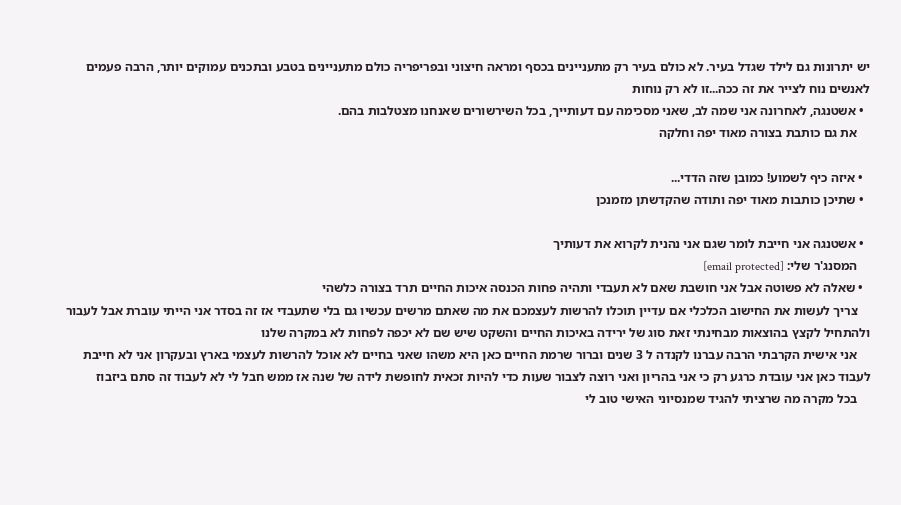יש יתרונות גם לילד שגדל בעיר. לא כולם בעיר רק מתעניינים בכסף ומראה חיצוני ובפריפריה כולם מתעניינים בטבע ובתכנים עמוקים יותר, הרבה פעמים לאנשים נוח לצייר את זה ככה...זו לא רק נוחות
  • אשטנגה, לאחרונה אני שמה לב, שאני מסכימה עם דעותייך, בכל השירשורים שאנחנו מצטלבות בהם.
    את גם כותבת בצורה מאוד יפה וחלקה

  • איזה כיף לשמוע! כמובן שזה הדדי...
  • שתיכן כותבות מאוד יפה ותודה שהקדשתן מזמנכן

  • אשטנגה אני חייבת לומר שגם אני נהנית לקרוא את דעותיך
    המסנג'ר שלי: [email protected]
  • שאלה לא פשוטה אבל אני חושבת שאם לא תעבדי ותהיה פחות הכנסה איכות החיים תרד בצורה כלשהי
    צריך לעשות את החישוב הכלכלי אם עדיין תוכלו להרשות לעצמכם את מה שאתם מרשים עכשיו גם בלי שתעבדי אז זה בסדר אני הייתי עוברת אבל לעבור ולהתחיל לקצץ בהוצאות מבחינתי זאת סוג של ירידה באיכות החיים והשקט שיש שם לא יכפה לפחות לא במקרה שלנו
    אני אישית הקרבתי הרבה עברנו לקנדה ל 3 שנים וברור שרמת החיים כאן היא משהו שאני בחיים לא אוכל להרשות לעצמי בארץ ובעקרון אני לא חייבת לעבוד כאן אני עובדת כרגע רק כי אני בהריון ואני רוצה לצבור שעות כדי להיות זכאית לחופשת לידה של שנה אז ממש חבל לי לא לעבוד זה סתם ביזבוז
    בכל מקרה מה שרציתי להגיד שמנסיוני האישי טוב לי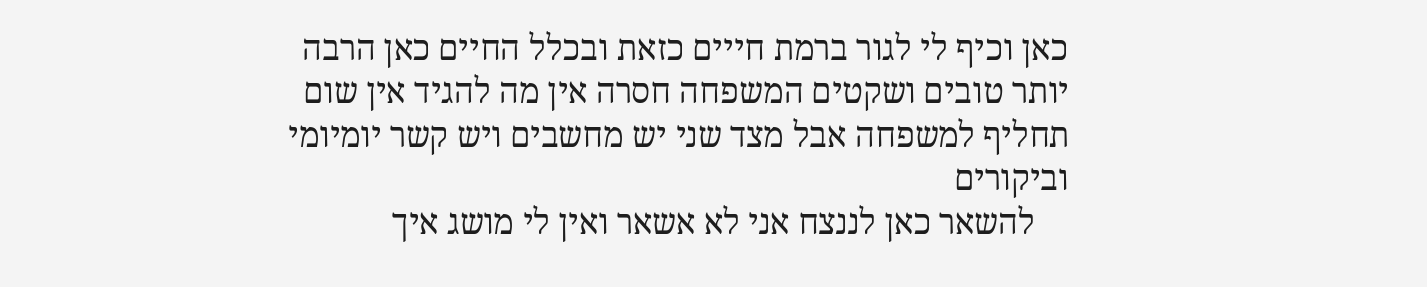כאן וכיף לי לגור ברמת חייים כזאת ובכלל החיים כאן הרבה יותר טובים ושקטים המשפחה חסרה אין מה להגיד אין שום תחליף למשפחה אבל מצד שני יש מחשבים ויש קשר יומיומי וביקורים
    להשאר כאן לננצח אני לא אשאר ואין לי מושג איך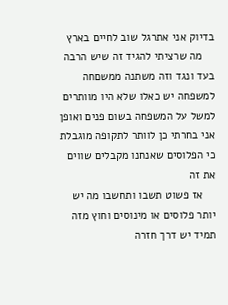בדיוק אני אתרגל שוב לחיים בארץ
    מה שרציתי להגיד זה שיש הרבה בעד ונגד וזה משתנה ממשםחה למשפחה יש כאלו שלא היו מוותרים למשל על המשפחה בשום פנים ואופן אני בחרתי כן לוותר לתקופה מוגבלת כי הפלוסים שאנחנו מקבלים שווים את זה
    אז פשוט תשבו ותחשבו מה יש יותר פלוסים או מינוסים וחוץ מזה תמיד יש דרך חזרה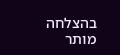בהצלחה
מותר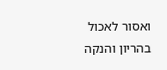ואסור לאכול בהריון והנקה